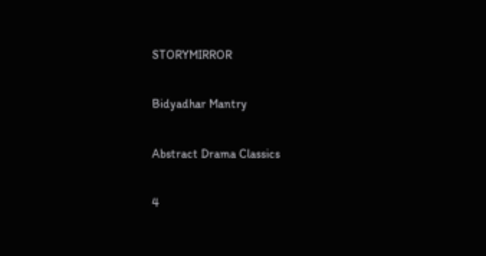STORYMIRROR

Bidyadhar Mantry

Abstract Drama Classics

4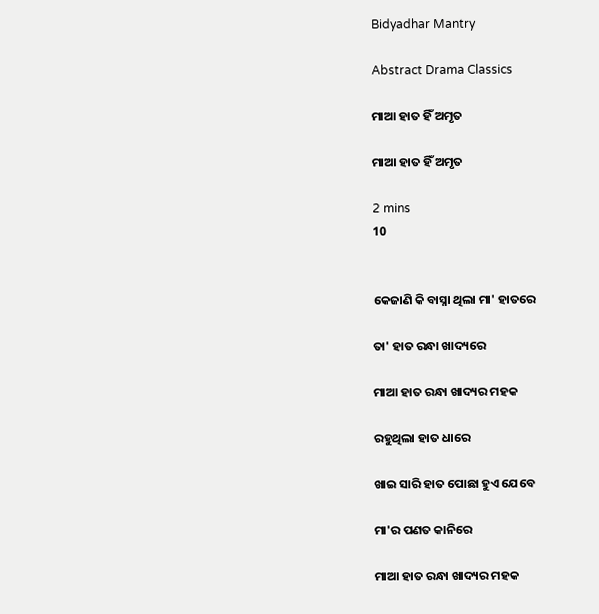Bidyadhar Mantry

Abstract Drama Classics

ମାଆ ହାତ ହିଁ ଅମୃତ

ମାଆ ହାତ ହିଁ ଅମୃତ

2 mins
10


କେଜାଣି କି ବାସ୍ନା ଥିଲା ମା' ହାତରେ

ତା' ହାତ ରନ୍ଧା ଖାଦ୍ୟରେ

ମାଆ ହାତ ରନ୍ଧା ଖାଦ୍ୟର ମହକ

ରହୁଥିଲା ହାତ ଧାରେ

ଖାଇ ସାରି ହାତ ପୋଛା ହୁଏ ଯେବେ

ମା'ର ପଣତ କାନିରେ

ମାଆ ହାତ ରନ୍ଧା ଖାଦ୍ୟର ମହକ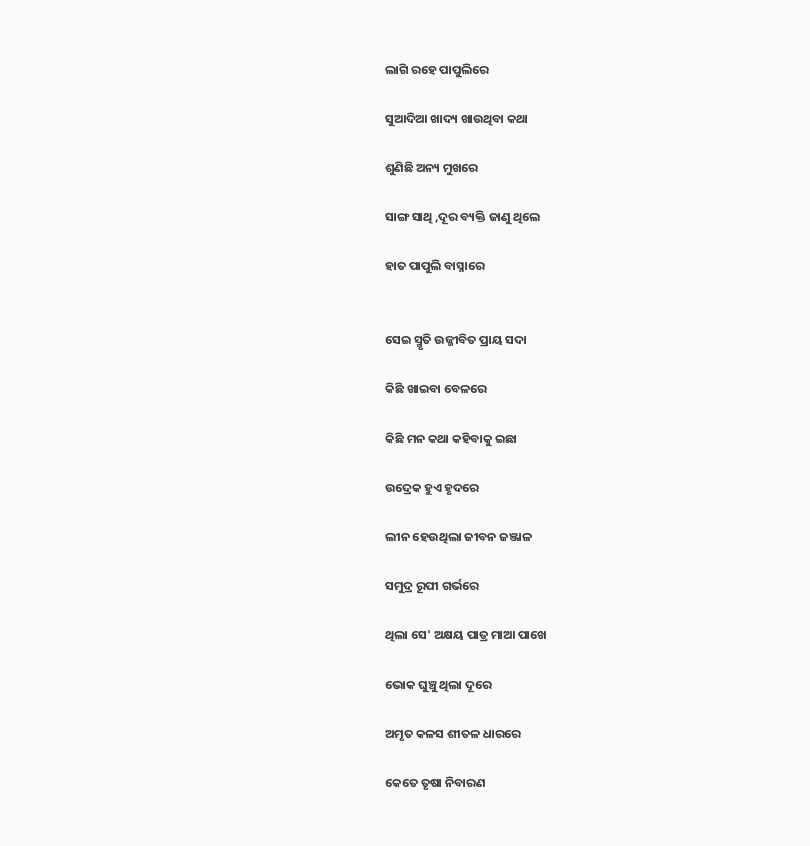ଲାଗି ରହେ ପାପୁଲିରେ

ସୁଆଦିଆ ଖାଦ୍ୟ ଖାଉଥିବା କଥା

ଶୁଣିଛି ଅନ୍ୟ ମୁଖରେ

ସାଙ୍ଗ ସାଥି ,ଦୂର ବ୍ୟକ୍ତି ଜାଣୁ ଥିଲେ

ହାତ ପାପୁଲି ବାସ୍ନାରେ


ସେଇ ସ୍ମୃତି ଉଜ୍ଜୀବିତ ପ୍ରାୟ ସଦା

କିଛି ଖାଇବା ବେଳରେ

କିଛି ମନ କଥା କହିବାକୁ ଇଛା

ଉଦ୍ରେକ ହୁଏ ହୃଦରେ

ଲୀନ ହେଉଥିଲା ଜୀବନ ଜଞ୍ଜାଳ

ସମୁଦ୍ର ରୂପୀ ଗର୍ଭରେ

ଥିଲା ସେ' ଅକ୍ଷୟ ପାତ୍ର ମାଆ ପାଖେ

ଭୋକ ଘୁଞ୍ଚୁ ଥିଲା ଦୂରେ

ଅମୃତ କଳସ ଶୀତଳ ଧାରରେ

କେତେ ତୃଷା ନିବାରଣ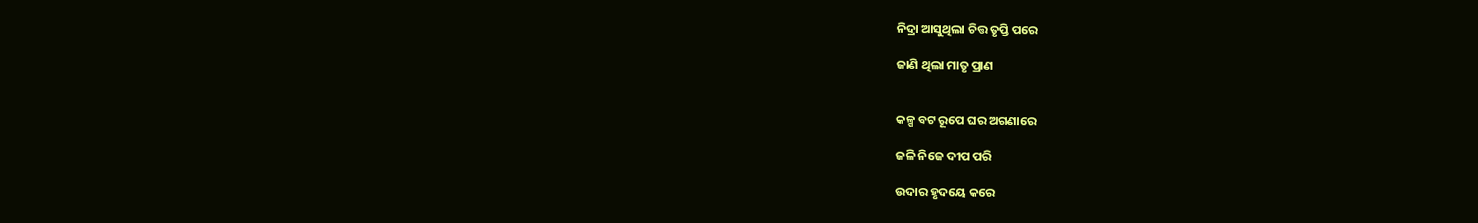ନିଦ୍ରା ଆସୁଥିଲା ଚିତ୍ତ ତୃପ୍ତି ପରେ

ଜାଣି ଥିଲା ମାତୃ ପ୍ରାଣ


କଳ୍ପ ବଟ ରୂପେ ଘର ଅଗଣାରେ

ଜଳି ନିଜେ ଦୀପ ପରି

ଉଦାର ହୃଦୟେ କରେ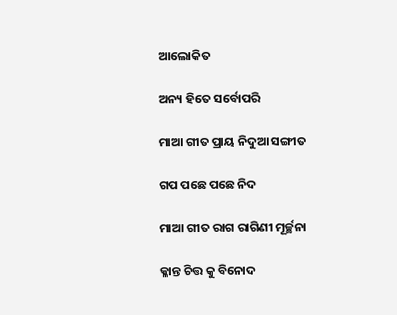ଆଲୋକିତ

ଅନ୍ୟ ହିତେ ସର୍ବୋପରି

ମାଆ ଗୀତ ପ୍ରାୟ ନିଦୁଆ ସଙ୍ଗୀତ

ଗପ ପଛେ ପଛେ ନିଦ

ମାଆ ଗୀତ ରାଗ ରାଗିଣୀ ମୂର୍ଚ୍ଛନା

କ୍ଳାନ୍ତ ଚିତ୍ତ କୁ ବିନୋଦ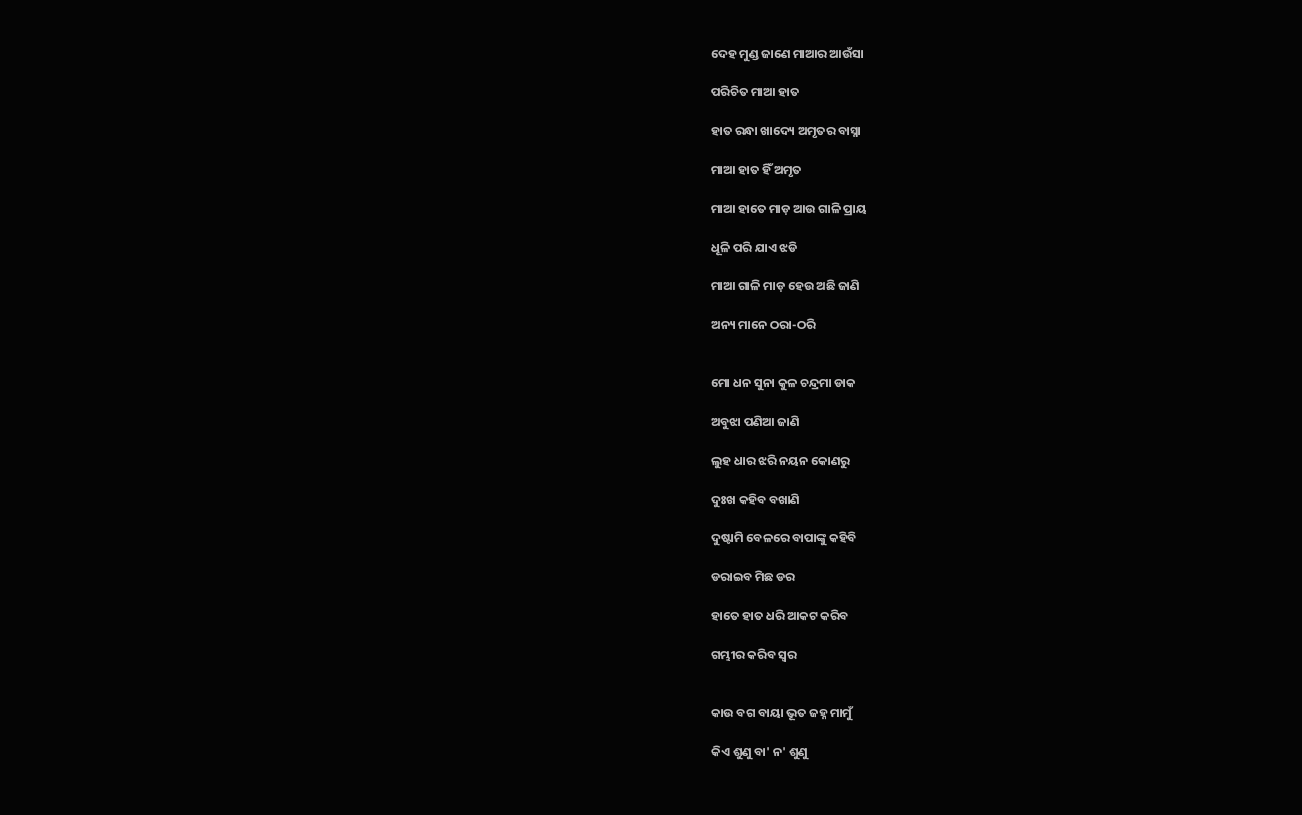ଦେହ ମୁଣ୍ଡ ଜାଣେ ମାଆର ଆଉଁସା

ପରିଚିତ ମାଆ ହାତ

ହାତ ରନ୍ଧା ଖାଦ୍ୟେ ଅମୃତର ବାସ୍ନା

ମାଆ ହାତ ହିଁ ଅମୃତ

ମାଆ ହାତେ ମାଡ଼ ଆଉ ଗାଳି ପ୍ରାୟ

ଧୂଳି ପରି ଯାଏ ଝଡି

ମାଆ ଗାଳି ମାଡ଼ ହେଉ ଅଛି ଜାଣି

ଅନ୍ୟ ମାନେ ଠରା-ଠରି


ମୋ ଧନ ସୁନା କୁଳ ଚନ୍ଦ୍ରମା ଡାକ

ଅବୁଝା ପଣିଆ ଜାଣି

ଲୁହ ଧାର ଝରି ନୟନ କୋଣରୁ

ଦୁଃଖ କହିବ ବଖାଣି

ଦୁଷ୍ଟାମି ବେଳରେ ବାପାଙ୍କୁ କହିବି

ଡରାଇବ ମିଛ ଡର

ହାତେ ହାତ ଧରି ଆକଟ କରିବ

ଗମ୍ଭୀର କରିବ ସ୍ୱର


କାଉ ବଗ ବାୟା ଭୂତ ଜହ୍ନ ମାମୁଁ

କିଏ ଶୁଣୁ ବା' ନ' ଶୁଣୁ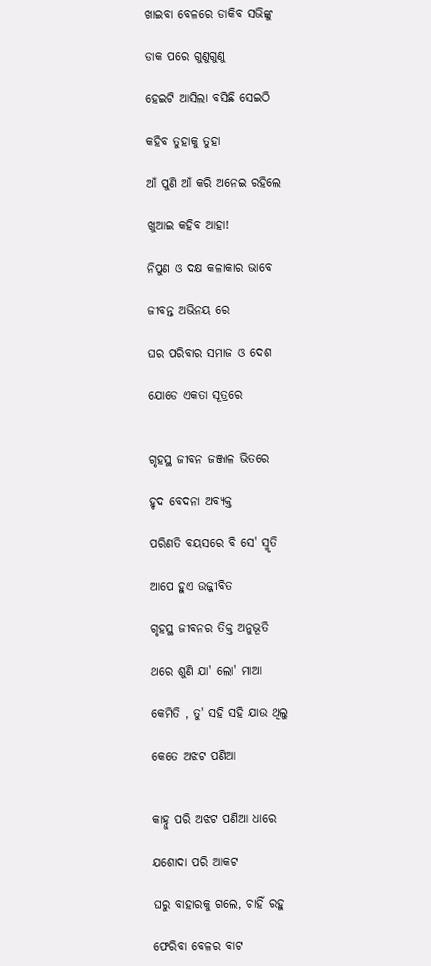ଖାଇବା ବେଳରେ ଡାକିବ ସଭିଙ୍କୁ

ଡାକ ପରେ ଗୁଣୁଗୁଣୁ

ହେଇଟି ଆସିଲା ବସିଛି ସେଇଠି

କହିବ ତୁହାକୁ ତୁହା

ଆଁ ପୁଣି ଆଁ କରି ଅନେଇ ରହିଲେ

ଖୁଆଇ କହିବ ଆହା!

ନିପୁଣ ଓ ଦକ୍ଷ କଳାକାର ଭାବେ

ଜୀବନ୍ତ ଅଭିନୟ ରେ

ଘର ପରିବାର ସମାଜ ଓ ଦେଶ

ଯୋଡେ ଏକତା ସୂତ୍ରରେ


ଗୃହସ୍ଥ ଜୀବନ ଜଞ୍ଜାଳ ଭିତରେ

ହୃଦ ବେଦନା ଅବ୍ୟକ୍ତ

ପରିଣତି ବୟସରେ ବି ସେ' ସ୍ମୃତି

ଆପେ ହୁଏ ଉଜ୍ଜୀବିତ

ଗୃହସ୍ଥ ଜୀବନର ତିକ୍ତ ଅନୁଭୂତି

ଥରେ ଶୁଣି ଯା' ଲୋ' ମାଆ

କେମିତି , ତୁ' ସହି ସହି ଯାଉ ଥିଲୁ

କେତେ ଅଝଟ ପଣିଆ


କାହ୍ନୁ ପରି ଅଝଟ ପଣିଆ ଧାରେ

ଯଶୋଦା ପରି ଆକଟ

ଘରୁ ବାହାରକୁ ଗଲେ, ଚାହିଁ ରହୁ

ଫେରିବା ବେଳର ବାଟ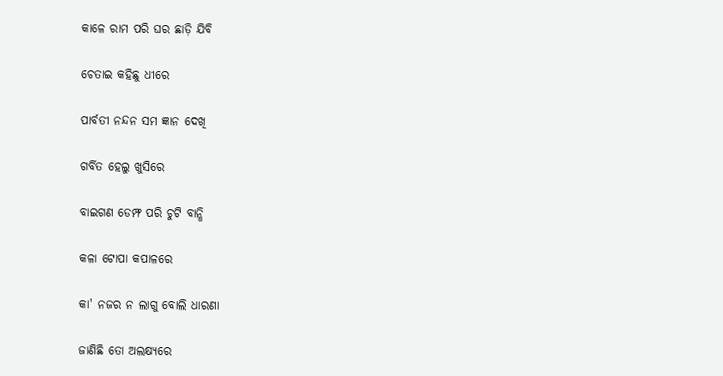କାଳେ ରାମ ପରି ଘର ଛାଡ଼ି ଯିବି

ଚେତାଇ କହିଛୁ ଧୀରେ

ପାର୍ବତୀ ନନ୍ଦନ ସମ ଜ୍ଞାନ ଦେଖି

ଗର୍ବିତ ହେଲୁ ଖୁସିରେ

ବାଇଗଣ ଡେମ୍ଫ ପରି ଚୁଟି ବାନ୍ଧି

କଳା ଟୋପା କପାଳରେ

କା' ନଜର ନ ଲାଗୁ ବୋଲି ଧାରଣା

ଜାଣିଛି ତୋ ଅଲକ୍ଷ୍ୟରେ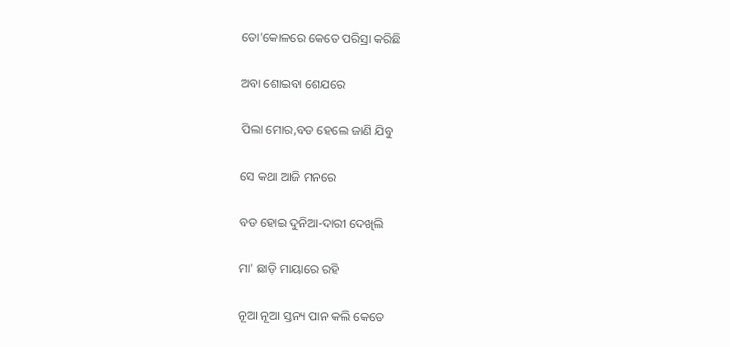ତୋ'କୋଳରେ କେତେ ପରିସ୍ରା କରିଛି

ଅବା ଶୋଇବା ଶେଯରେ

ପିଲା ମୋର,ବଡ ହେଲେ ଜାଣି ଯିବୁ

ସେ କଥା ଆଜି ମନରେ

ବଡ ହୋଇ ଦୁନିଆ-ଦାରୀ ଦେଖିଲି

ମା' ଛାଡ଼ି ମାୟାରେ ରହି

ନୂଆ ନୂଆ ସ୍ତନ୍ୟ ପାନ କଲି କେତେ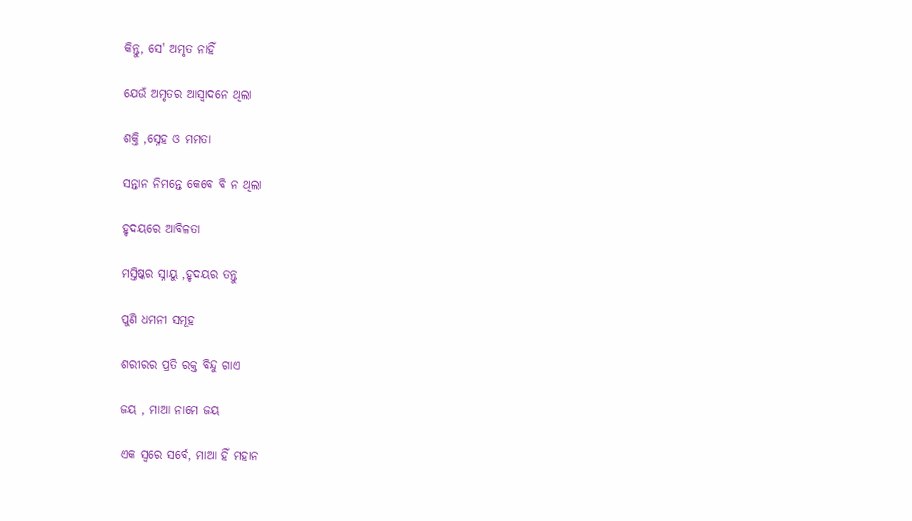କିନ୍ତୁ, ସେ' ଅମୃତ ନାହିଁ

ଯେଉଁ ଅମୃତର ଆସ୍ୱାଦନେ ଥିଲା

ଶକ୍ତି ,ସ୍ନେହ ଓ ମମତା

ସନ୍ତାନ ନିମନ୍ତେ କେବେ ବି ନ ଥିଲା

ହୃଦୟରେ ଆବିଳତା

ମସ୍ତିଷ୍କର ସ୍ନାୟୁ ,ହୃଦୟର ତନ୍ତୁ

ପୁଣି ଧମନୀ ସମୂହ

ଶରୀରର ପ୍ରତି ରକ୍ତ ବିନ୍ଦୁ ଗାଏ

ଜୟ , ମାଆ ନାମେ ଜୟ

ଏକ ସ୍ୱରେ ସର୍ବେ, ମାଆ ହିଁ ମହାନ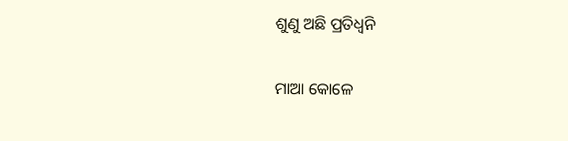ଶୁଣୁ ଅଛି ପ୍ରତିଧ୍ଵନି

ମାଆ କୋଳେ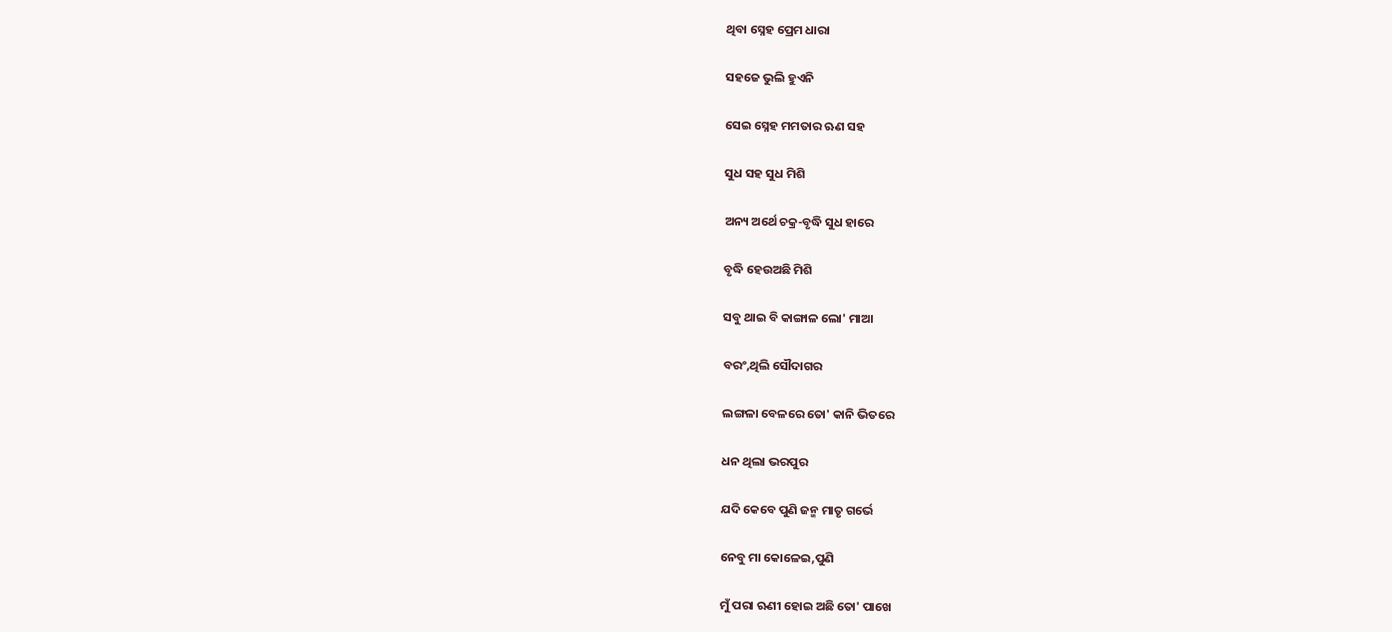ଥିବା ସ୍ନେହ ପ୍ରେମ ଧାରା

ସହଜେ ଭୁଲି ହୁଏନି

ସେଇ ସ୍ନେହ ମମତାର ଋଣ ସହ

ସୁଧ ସହ ସୁଧ ମିଶି

ଅନ୍ୟ ଅର୍ଥେ ଚକ୍ର-ବୃଦ୍ଧି ସୁଧ ହାରେ

ବୃଦ୍ଧି ହେଉଅଛି ମିଶି

ସବୁ ଥାଇ ବି କାଙ୍ଗାଳ ଲୋ' ମାଆ

ବରଂ,ଥିଲି ସୌଦାଗର

ଲଙ୍ଗଳା ବେଳରେ ତୋ' କାନି ଭିତରେ

ଧନ ଥିଲା ଭରପୁର

ଯଦି କେବେ ପୁଣି ଜନ୍ମ ମାତୃ ଗର୍ଭେ

ନେବୁ ମା କୋଳେଇ,ପୁଣି

ମୁଁ ପରା ଋଣୀ ହୋଇ ଅଛି ତୋ' ପାଖେ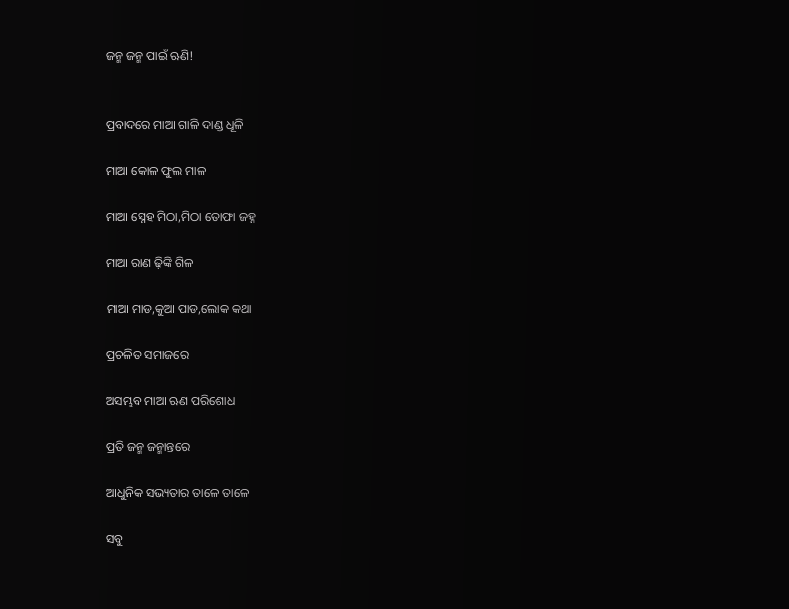ଜନ୍ମ ଜନ୍ମ ପାଇଁ ଋଣି!


ପ୍ରବାଦରେ ମାଆ ଗାଳି ଦାଣ୍ଡ ଧୂଳି

ମାଆ କୋଳ ଫୁଲ ମାଳ

ମାଆ ସ୍ନେହ ମିଠା,ମିଠା ତୋଫା ଜହ୍ନ

ମାଆ ରାଣ ଢ଼ିଙ୍କି ଗିଳ

ମାଆ ମାଡ,କୁଆ ପାଡ,ଲୋକ କଥା

ପ୍ରଚଳିତ ସମାଜରେ

ଅସମ୍ଭବ ମାଆ ଋଣ ପରିଶୋଧ

ପ୍ରତି ଜନ୍ମ ଜନ୍ମାନ୍ତରେ

ଆଧୁନିକ ସଭ୍ୟତାର ତାଳେ ତାଳେ

ସବୁ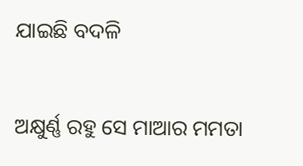ଯାଇଛି ବଦଳି

ଅକ୍ଷୁର୍ଣ୍ଣ ରହୁ ସେ ମାଆର ମମତା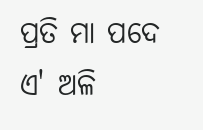ପ୍ରତି ମା ପଦେ ଏ' ଅଳି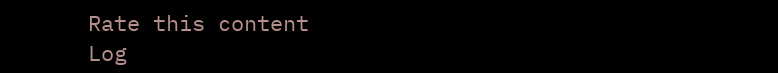Rate this content
Log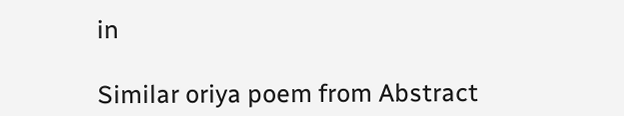in

Similar oriya poem from Abstract